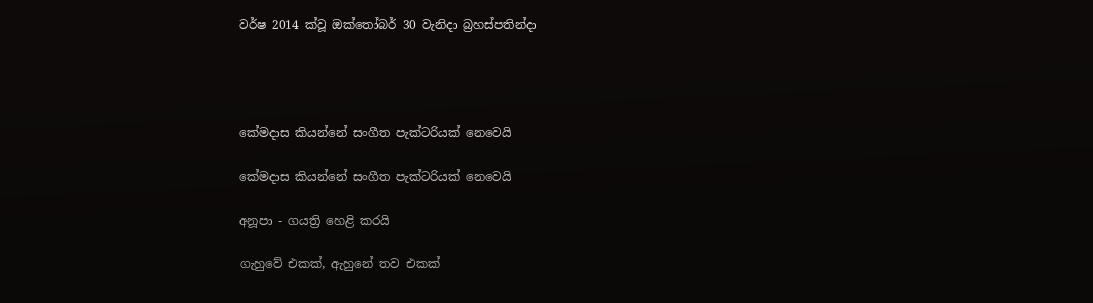වර්ෂ 2014 ක්වූ ඔක්තෝබර් 30 වැනිදා බ්‍රහස්පතින්දා




කේමදාස කියන්නේ සංගීත පැක්ටරියක් නෙවෙයි

කේමදාස කියන්නේ සංගීත පැක්ටරියක් නෙවෙයි

අනූපා - ගයත්‍රි හෙළි කරයි

ගැහුවේ එකක්, ඇහුනේ තව එකක්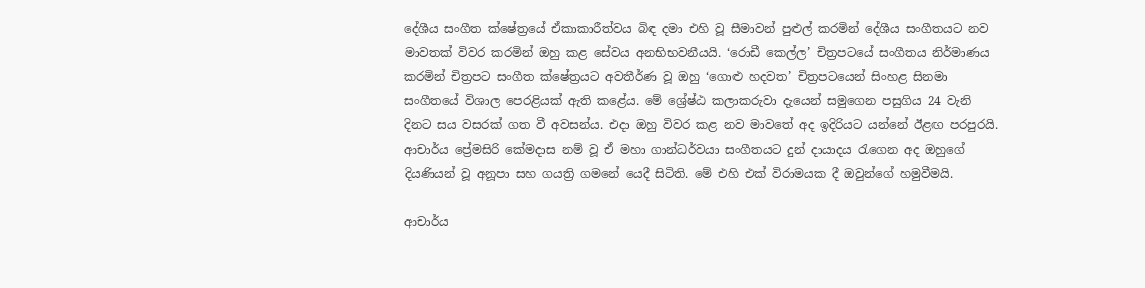දේශීය සංගීත ක්ෂේත්‍රයේ ඒකාකාරීත්වය බිඳ දමා එහි වූ සීමාවන් පුළුල් කරමින් දේශීය සංගීතයට නව මාවතක් විවර කරමින් ඔහු කළ සේවය අනභිභවනීයයි. ‘රොඩී කෙල්ල’ චිත්‍රපටයේ සංගීතය නිර්මාණය කරමින් චිත්‍රපට සංගීත ක්ෂේත්‍රයට අවතීර්ණ වූ ඔහු ‘ගොළු හදවත’ චිත්‍රපටයෙන් සිංහළ සිනමා සංගීතයේ විශාල පෙරළියක් ඇති කළේය. මේ ශ්‍රේෂ්ඨ කලාකරුවා දැයෙන් සමුගෙන පසුගිය 24 වැනි දිනට සය වසරක් ගත වී අවසන්ය. එදා ඔහු විවර කළ නව මාවතේ අද ඉදිරියට යන්නේ ඊළඟ පරපුරයි. ආචාර්ය ප්‍රේමසිරි කේමදාස නම් වූ ඒ මහා ගාන්ධර්වයා සංගීතයට දුන් දායාදය රැගෙන අද ඔහුගේ දියණියන් වූ අනූපා සහ ගයත්‍රි ගමනේ යෙදී සිටිති. මේ එහි එක් විරාමයක දී ඔවුන්ගේ හමුවීමයි.

ආචාර්ය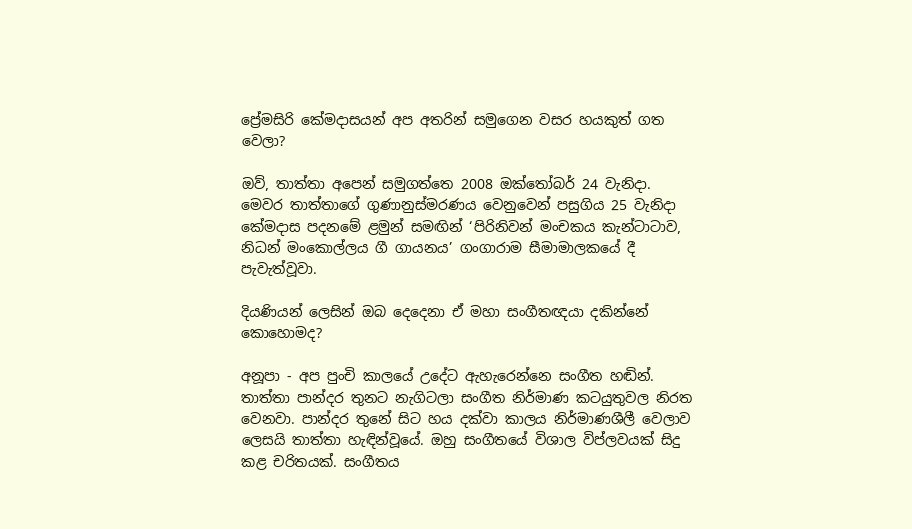ප්‍රේමසිරි කේමදාසයන් අප අතරින් සමුගෙන වසර හයකුත් ගත වෙලා?

ඔව්, තාත්තා අපෙන් සමුගත්තෙ 2008 ඔක්තෝබර් 24 වැනිදා. මෙවර තාත්තාගේ ගුණානුස්මරණය වෙනුවෙන් පසුගිය 25 වැනිදා කේමදාස පදනමේ ළමුන් සමඟින් ‘පිරිනිවන් මංචකය කැන්ටාටාව, නිධන් මංකොල්ලය ගී ගායනය’ ගංගාරාම සීමාමාලකයේ දී පැවැත්වූවා.

දියණියන් ලෙසින් ඔබ දෙදෙනා ඒ මහා සංගීතඥයා දකින්නේ කොහොමද?

අනූපා - අප පුංචි කාලයේ උදේට ඇහැරෙන්නෙ සංගීත හඬින්. තාත්තා පාන්දර තුනට නැගිටලා සංගීත නිර්මාණ කටයුතුවල නිරත වෙනවා. පාන්දර තුනේ සිට හය දක්වා කාලය නිර්මාණශීලී වෙලාව ලෙසයි තාත්තා හැඳින්වූයේ. ඔහු සංගීතයේ විශාල විප්ලවයක් සිදු කළ චරිතයක්. සංගීතය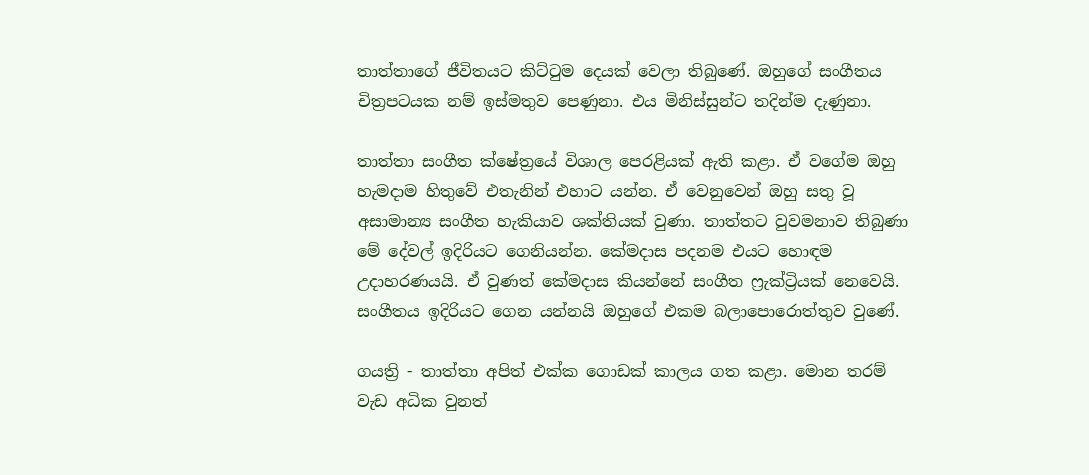තාත්තාගේ ජීවිතයට කිට්ටුම දෙයක් වෙලා තිබුණේ. ඔහුගේ සංගීතය චිත්‍රපටයක නම් ඉස්මතුව පෙණුනා. එය මිනිස්සුන්ට තදින්ම දැණුනා.

තාත්තා සංගීත ක්ෂේත්‍රයේ විශාල පෙරළියක් ඇති කළා. ඒ වගේම ඔහු හැමදාම හිතුවේ එතැනින් එහාට යන්න. ඒ වෙනුවෙන් ඔහු සතු වූ අසාමාන්‍ය සංගීත හැකියාව ශක්තියක් වුණා. තාත්තට වුවමනාව තිබුණා මේ දේවල් ඉදිරියට ගෙනියන්න. කේමදාස පදනම එයට හොඳම උදාහරණයයි. ඒ වුණත් කේමදාස කියන්නේ සංගීත ෆ්‍රැක්ට්‍රියක් නෙවෙයි. සංගීතය ඉදිරියට ගෙන යන්නයි ඔහුගේ එකම බලාපොරොත්තුව වුණේ.

ගයත්‍රි - තාත්තා අපිත් එක්ක ගොඩක් කාලය ගත කළා. මොන තරම් වැඩ අධික වුනත්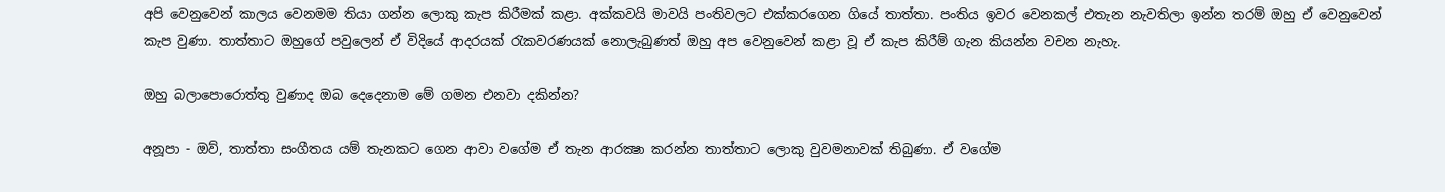අපි වෙනුවෙන් කාලය වෙනමම තියා ගන්න ලොකු කැප කිරීමක් කළා. අක්කවයි මාවයි පංතිවලට එක්කරගෙන ගියේ තාත්තා. පංතිය ඉවර වෙනකල් එතැන නැවතිලා ඉන්න තරම් ඔහු ඒ වෙනුවෙන් කැප වුණා. තාත්තාට ඔහුගේ පවුලෙන් ඒ විදියේ ආදරයක් රැකවරණයක් නොලැබුණත් ඔහු අප වෙනුවෙන් කළා වූ ඒ කැප කිරීම් ගැන කියන්න වචන නැහැ.

ඔහු බලාපොරොත්තු වුණාද ඔබ දෙදෙනාම මේ ගමන එනවා දකින්න?

අනූපා - ඔව්, තාත්තා සංගීතය යම් තැනකට ගෙන ආවා වගේම ඒ තැන ආරක්‍ෂා කරන්න තාත්තාට ලොකු වුවමනාවක් තිබුණා. ඒ වගේම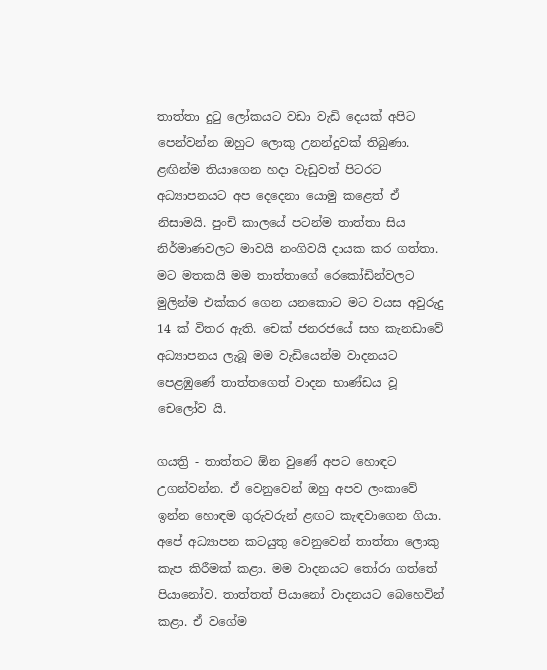තාත්තා දුටු ලෝකයට වඩා වැඩි දෙයක් අපිට පෙන්වන්න ඔහුට ලොකු උනන්දුවක් තිබුණා. ළඟින්ම තියාගෙන හදා වැඩුවත් පිටරට අධ්‍යාපනයට අප දෙදෙනා යොමු කළෙත් ඒ නිසාමයි. පුංචි කාලයේ පටන්ම තාත්තා සිය නිර්මාණවලට මාවයි නංගිවයි දායක කර ගත්තා. මට මතකයි මම තාත්තාගේ රෙකෝඩින්වලට මුලින්ම එක්කර ගෙන යනකොට මට වයස අවුරුදු 14 ක් විතර ඇති. චෙක් ජනරජයේ සහ කැනඩාවේ අධ්‍යාපනය ලැබූ මම වැඩියෙන්ම වාදනයට පෙළඹුණේ තාත්තගෙත් වාදන භාණ්ඩය වූ චෙලෝව යි.

ගයත්‍රි - තාත්තට ඕන වුණේ අපට හොඳට උගන්වන්න. ඒ වෙනුවෙන් ඔහු අපව ලංකාවේ ඉන්න හොඳම ගුරුවරුන් ළඟට කැඳවාගෙන ගියා. අපේ අධ්‍යාපන කටයුතු වෙනුවෙන් තාත්තා ලොකු කැප කිරීමක් කළා. මම වාදනයට තෝරා ගත්තේ පියානෝව. තාත්තත් පියානෝ වාදනයට බෙහෙවින් කළා. ඒ වගේම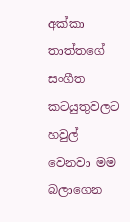අක්කා තාත්තගේ සංගීත කටයුතුවලට හවුල් වෙනවා මම බලාගෙන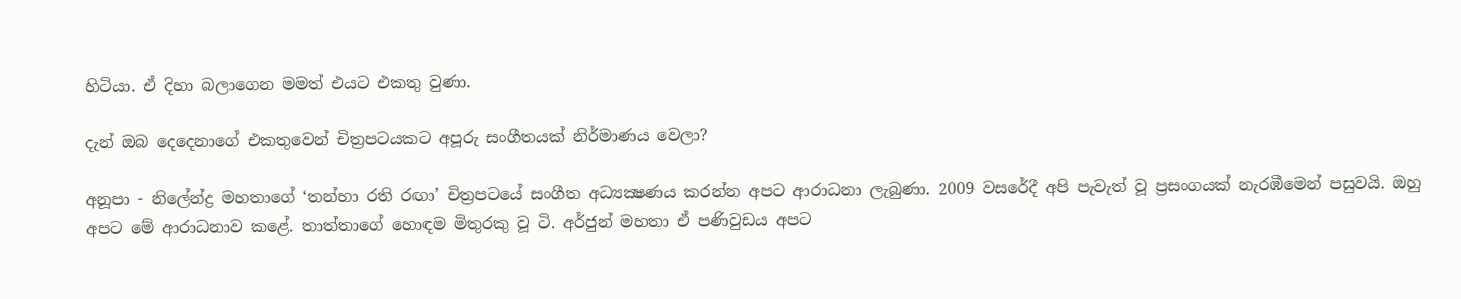හිටියා. ඒ දිහා බලාගෙන මමත් එයට එකතු වුණා.

දැන් ඔබ දෙදෙනාගේ එකතුවෙන් චිත්‍රපටයකට අපූරු සංගීතයක් නිර්මාණය වෙලා?

අනූපා - නිලේන්ද්‍ර මහතාගේ ‘තන්හා රති රඟා’ චිත්‍රපටයේ සංගීත අධ්‍යක්‍ෂණය කරන්න අපට ආරාධනා ලැබුණා. 2009 වසරේදී අපි පැවැත් වූ ප්‍රසංගයක් නැරඹීමෙන් පසුවයි. ඔහු අපට මේ ආරාධනාව කළේ. තාත්තාගේ හොඳම මිතුරකු වූ ටි. අර්ජුන් මහතා ඒ පණිවුඩය අපට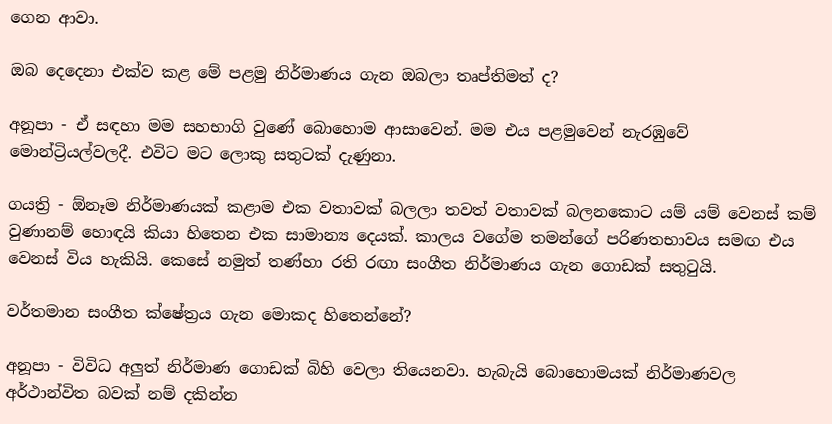ගෙන ආවා.

ඔබ දෙදෙනා එක්ව කළ මේ පළමු නිර්මාණය ගැන ඔබලා තෘප්තිමත් ද?

අනූපා - ඒ සඳහා මම සහභාගි වුණේ බොහොම ආසාවෙන්. මම එය පළමුවෙන් නැරඹුවේ මොන්ට්‍රියල්වලදී. එවිට මට ලොකු සතුටක් දැණුනා.

ගයත්‍රි - ඕනෑම නිර්මාණයක් කළාම එක වතාවක් බලලා තවත් වතාවක් බලනකොට යම් යම් වෙනස් කම් වුණානම් හොඳයි කියා හිතෙන එක සාමාන්‍ය දෙයක්. කාලය වගේම තමන්ගේ පරිණතභාවය සමඟ එය වෙනස් විය හැකියි. කෙසේ නමුත් තණ්හා රති රඟා සංගීත නිර්මාණය ගැන ගොඩක් සතුටුයි.

වර්තමාන සංගීත ක්ෂේත්‍රය ගැන මොකද හිතෙන්නේ?

අනූපා - විවිධ අලුත් නිර්මාණ ගොඩක් බිහි වෙලා තියෙනවා. හැබැයි බොහොමයක් නිර්මාණවල අර්ථාන්විත බවක් නම් දකින්න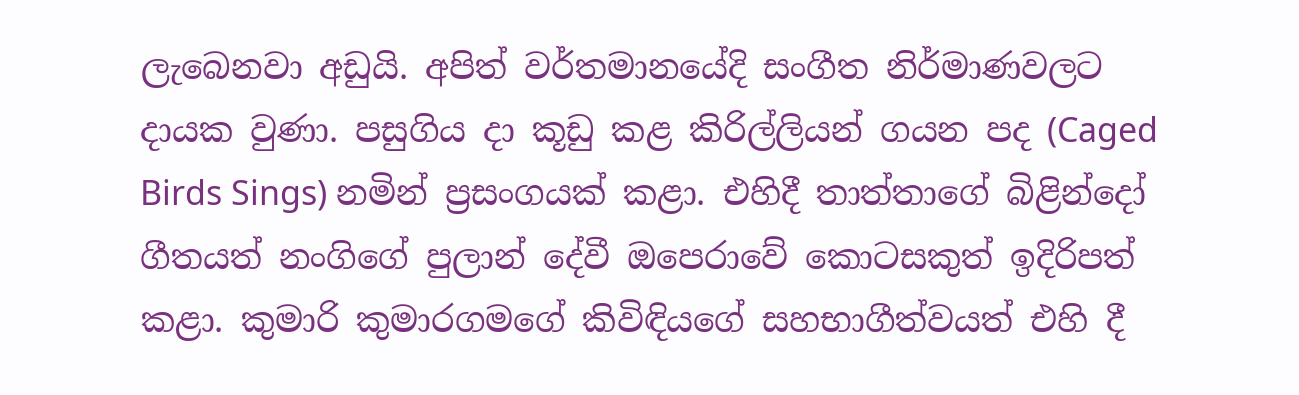ලැබෙනවා අඩුයි. අපිත් වර්තමානයේදි සංගීත නිර්මාණවලට දායක වුණා. පසුගිය දා කූඩු කළ කිරිල්ලියන් ගයන පද (Caged Birds Sings) නමින් ප්‍රසංගයක් කළා. එහිදී තාත්තාගේ බිළින්දෝ ගීතයත් නංගිගේ පුලාන් දේවී ඔපෙරාවේ කොටසකුත් ඉදිරිපත් කළා. කුමාරි කුමාරගමගේ කිවිඳියගේ සහභාගීත්වයත් එහි දී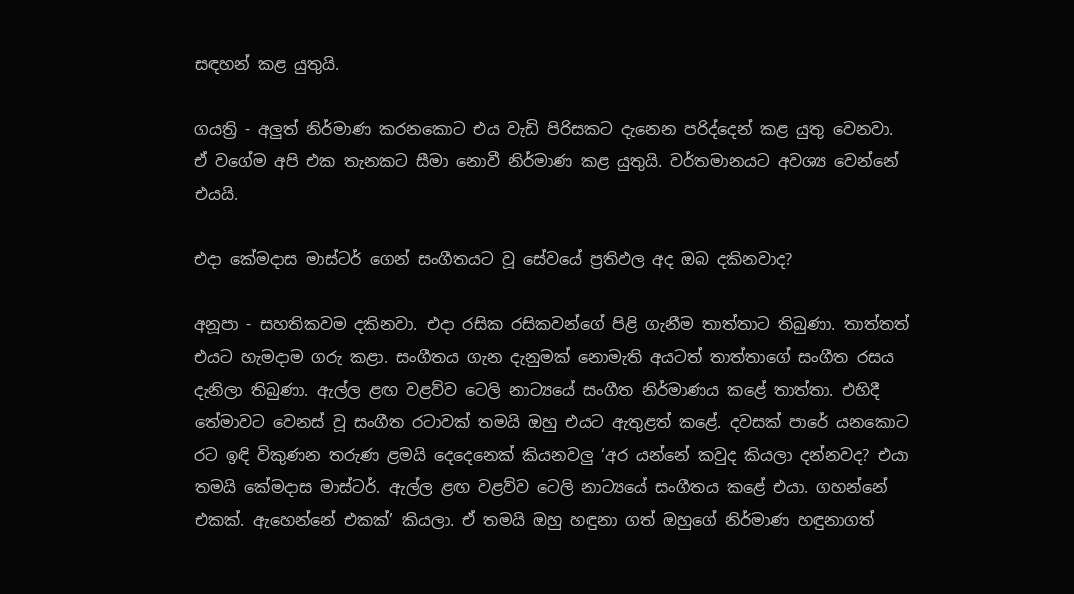සඳහන් කළ යුතුයි.

ගයත්‍රි - අලුත් නිර්මාණ කරනකොට එය වැඩි පිරිසකට දැනෙන පරිද්දෙන් කළ යුතු වෙනවා. ඒ වගේම අපි එක තැනකට සීමා නොවී නිර්මාණ කළ යුතුයි. වර්තමානයට අවශ්‍ය වෙන්නේ එයයි.

එදා කේමදාස මාස්ටර් ගෙන් සංගීතයට වූ සේවයේ ප්‍රතිඵල අද ඔබ දකිනවාද?

අනූපා - සහතිකවම දකිනවා. එදා රසික රසිකවන්ගේ පිළි ගැනීම තාත්තාට තිබුණා. තාත්තත් එයට හැමදාම ගරු කළා. සංගීතය ගැන දැනුමක් නොමැති අයටත් තාත්තාගේ සංගීත රසය දැනිලා තිබුණා. ඇල්ල ළඟ වළව්ව ටෙලි නාට්‍යයේ සංගීත නිර්මාණය කළේ තාත්තා. එහිදී තේමාවට වෙනස් වූ සංගීත රටාවක් තමයි ඔහු එයට ඇතුළත් කළේ. දවසක් පාරේ යනකොට රට ඉඳි විකුණන තරුණ ළමයි දෙදෙනෙක් කියනවලු ‘අර යන්නේ කවුද කියලා දන්නවද? එයා තමයි කේමදාස මාස්ටර්. ඇල්ල ළඟ වළව්ව ටෙලි නාට්‍යයේ සංගීතය කළේ එයා. ගහන්නේ එකක්. ඇහෙන්නේ එකක්’ කියලා. ඒ තමයි ඔහු හඳුනා ගත් ඔහුගේ නිර්මාණ හඳුනාගත්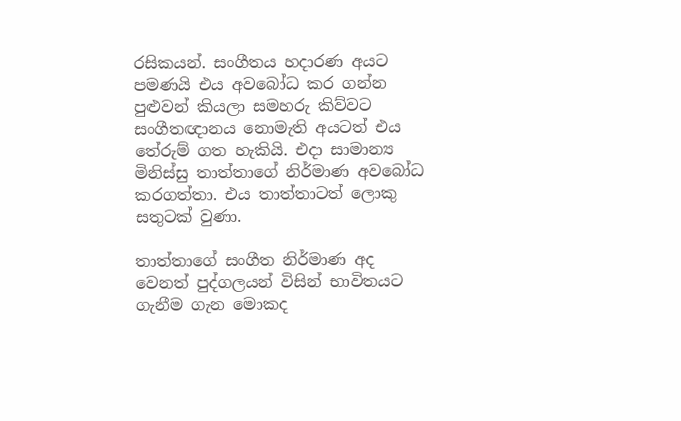රසිකයන්. සංගීතය හදාරණ අයට පමණයි එය අවබෝධ කර ගන්න පුළුවන් කියලා සමහරු කිව්වට සංගීතඥානය නොමැති අයටත් එය තේරුම් ගත හැකියි. එදා සාමාන්‍ය මිනිස්සු තාත්තාගේ නිර්මාණ අවබෝධ කරගත්තා. එය තාත්තාටත් ලොකු සතුටක් වුණා.

තාත්තාගේ සංගීත නිර්මාණ අද වෙනත් පුද්ගලයන් විසින් භාවිතයට ගැනීම ගැන මොකද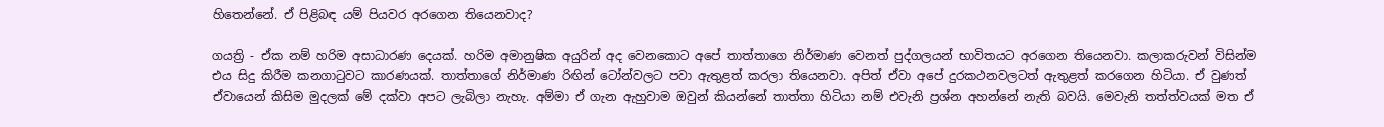හිතෙන්නේ. ඒ පිළිබඳ යම් පියවර අරගෙන තියෙනවාද?

ගයත්‍රි - ඒක නම් හරිම අසාධාරණ දෙයක්. හරිම අමානුෂික අයුරින් අද වෙනකොට අපේ තාත්තාගෙ නිර්මාණ වෙනත් පුද්ගලයන් භාවිතයට අරගෙන තියෙනවා. කලාකරුවන් විසින්ම එය සිදු කිරීම කනගාටුවට කාරණයක්. තාත්තාගේ නිර්මාණ රිඟින් ටෝන්වලට පවා ඇතුළත් කරලා තියෙනවා. අපිත් ඒවා අපේ දුරකථනවලටත් ඇතුළත් කරගෙන හිටියා. ඒ වුණත් ඒවායෙන් කිසිම මුදලක් මේ දක්වා අපට ලැබිලා නැහැ. අම්මා ඒ ගැන ඇහුවාම ඔවුන් කියන්නේ තාත්තා හිටියා නම් එවැනි ප්‍රශ්න අහන්නේ නැති බවයි. මෙවැනි තත්ත්වයක් මත ඒ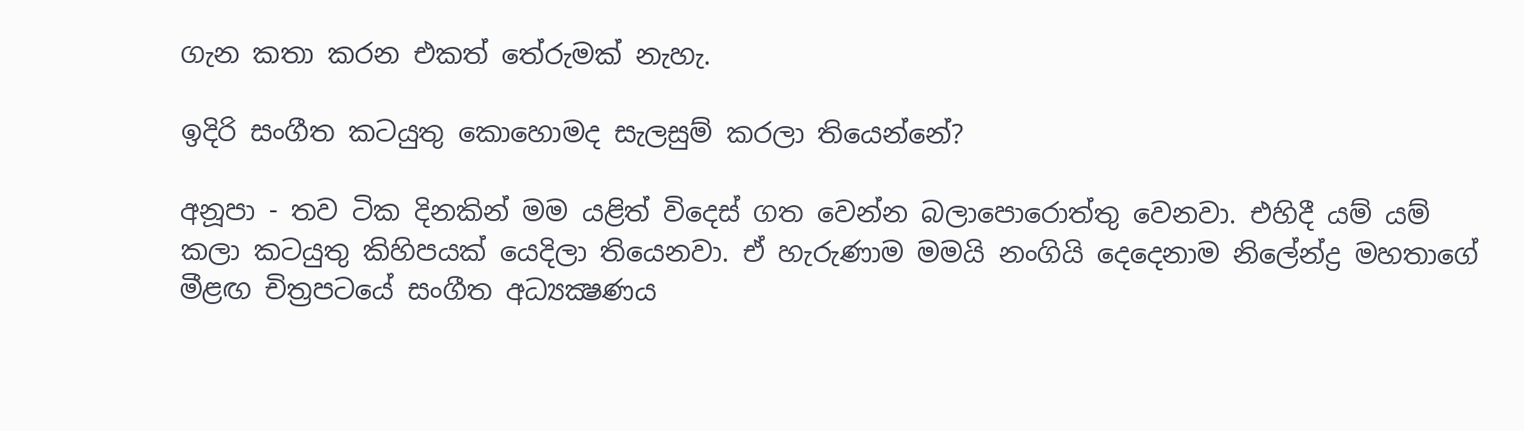ගැන කතා කරන එකත් තේරුමක් නැහැ.

ඉදිරි සංගීත කටයුතු කොහොමද සැලසුම් කරලා තියෙන්නේ?

අනූපා - තව ටික දිනකින් මම යළිත් විදෙස් ගත වෙන්න බලාපොරොත්තු වෙනවා. එහිදී යම් යම් කලා කටයුතු කිහිපයක් යෙදිලා තියෙනවා. ඒ හැරුණාම මමයි නංගියි දෙදෙනාම නිලේන්ද්‍ර මහතාගේ මීළඟ චිත්‍රපටයේ සංගීත අධ්‍යක්‍ෂණය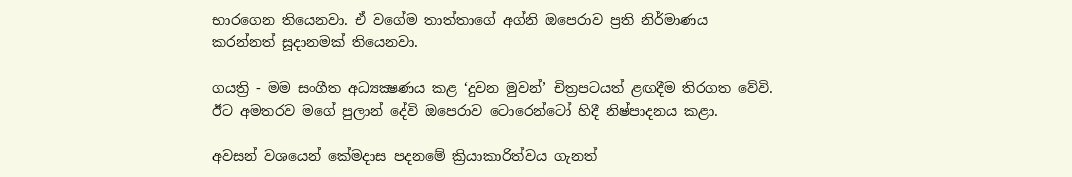භාරගෙන තියෙනවා. ඒ වගේම තාත්තාගේ අග්නි ඔපෙරාව ප්‍රති නිර්මාණය කරන්නත් සූදානමක් තියෙනවා.

ගයත්‍රි - මම සංගීත අධ්‍යක්‍ෂණය කළ ‘දුවන මුවන්’ චිත්‍රපටයත් ළඟදීම තිරගත වේවි. ඊට අමතරව මගේ පුලාන් දේවි ඔපෙරාව ටොරෙන්ටෝ හිදී නිෂ්පාදනය කළා.

අවසන් වශයෙන් කේමදාස පදනමේ ක්‍රියාකාරිත්වය ගැනත්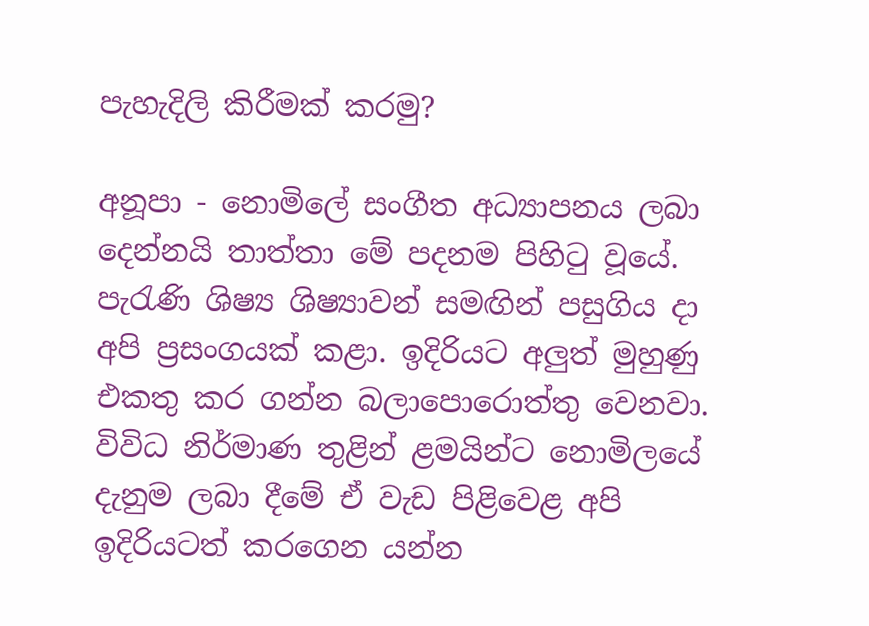පැහැදිලි කිරීමක් කරමු?

අනූපා - නොමිලේ සංගීත අධ්‍යාපනය ලබා දෙන්නයි තාත්තා මේ පදනම පිහිටු වූයේ. පැරැණි ශිෂ්‍ය ශිෂ්‍යාවන් සමඟින් පසුගිය දා අපි ප්‍රසංගයක් කළා. ඉදිරියට අලුත් මුහුණු එකතු කර ගන්න බලාපොරොත්තු වෙනවා. විවිධ නිර්මාණ තුළින් ළමයින්ට නොමිලයේ දැනුම ලබා දීමේ ඒ වැඩ පිළිවෙළ අපි ඉදිරියටත් කරගෙන යන්න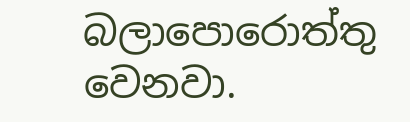බලාපොරොත්තු වෙනවා.